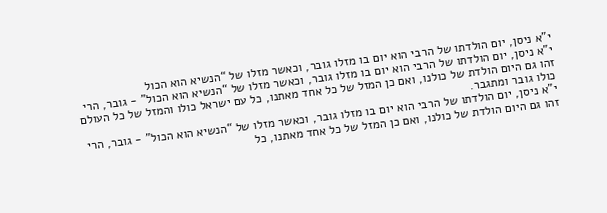י”א ניסן, יום הולדתו של הרבי הוא יום בו מזלו גובר, וכאשר מזלו של “הנשיא הוא הכול
י”א ניסן, יום הולדתו של הרבי הוא יום בו מזלו גובר, וכאשר מזלו של “הנשיא הוא הכול” - גובר, הרי זהו גם היום הולדת של כולנו, ואם כן המזל של כל אחד מאתנו, כל עם ישראל כולו והמזל של כל העולם כולו גובר ומתגבר.
י”א ניסן, יום הולדתו של הרבי הוא יום בו מזלו גובר, וכאשר מזלו של “הנשיא הוא הכול” - גובר, הרי זהו גם היום הולדת של כולנו, ואם כן המזל של כל אחד מאתנו, כל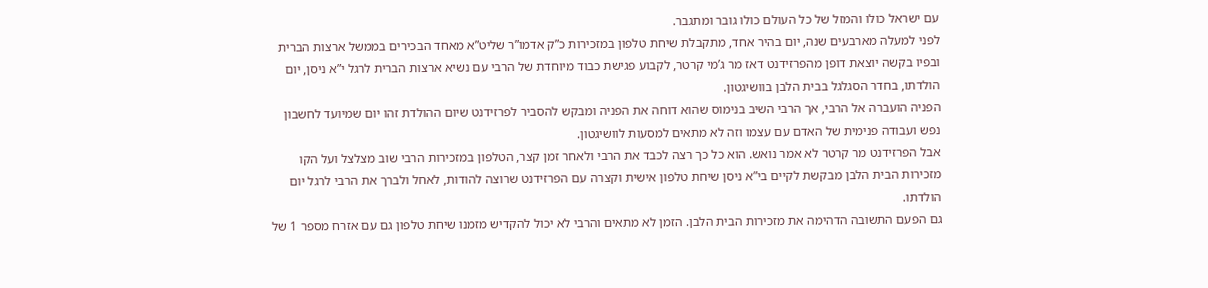עם ישראל כולו והמזל של כל העולם כולו גובר ומתגבר.
לפני למעלה מארבעים שנה, יום בהיר אחד, מתקבלת שיחת טלפון במזכירות כ”ק אדמו”ר שליט”א מאחד הבכירים בממשל ארצות הברית ובפיו בקשה יוצאת דופן מהפרזידנט דאז מר ג’מי קרטר, לקבוע פגישת כבוד מיוחדת של הרבי עם נשיא ארצות הברית לרגל י”א ניסן, יום הולדתו, בחדר הסגלגל בבית הלבן בוושיגטון.
הפניה הועברה אל הרבי, אך הרבי השיב בנימוס שהוא דוחה את הפניה ומבקש להסביר לפרזידנט שיום ההולדת זהו יום שמיועד לחשבון נפש ועבודה פנימית של האדם עם עצמו וזה לא מתאים למסעות לוושיגטון.
אבל הפרזידנט מר קרטר לא אמר נואש. הוא כל כך רצה לכבד את הרבי ולאחר זמן קצר, הטלפון במזכירות הרבי שוב מצלצל ועל הקו מזכירות הבית הלבן מבקשת לקיים בי”א ניסן שיחת טלפון אישית וקצרה עם הפרזידנט שרוצה להודות, לאחל ולברך את הרבי לרגל יום הולדתו.
גם הפעם התשובה הדהימה את מזכירות הבית הלבן. הזמן לא מתאים והרבי לא יכול להקדיש מזמנו שיחת טלפון גם עם אזרח מספר 1 של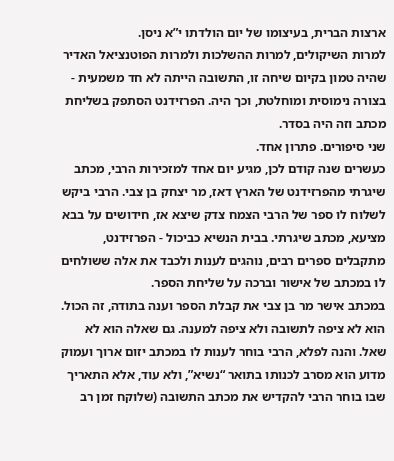ארצות הברית, בעיצומו של יום הולדתו י”א ניסן.
למרות השיקולים, למרות ההשלכות ולמרות הפוטנציאל האדיר שהיה טמון בקיום שיחה זו, התשובה הייתה לא חד משמעית - בצורה נימוסית ומוחלטת, וכך היה. הפרזידנט הסתפק בשליחת מכתב וזה היה בסדר.
שני סיפורים. פתרון אחד.
כעשרים שנה קודם לכן, מגיע יום אחד למזכירות הרבי, מכתב שיגרתי מהפרזידנט של הארץ דאז, מר יצחק בן צבי. הרבי ביקש לשלוח לו ספר של הרבי הצמח צדק שיצא אז, חידושים על בבא מציעא, מכתב שיגרתי. בבית הנשיא כביכול - הפרזידנט, מתקבלים ספרים רבים, נוהגים לענות ולכבד את אלה ששולחים לו במכתב של אישור וברכה על שליחת הספר.
במכתב אישר מר בן צבי את קבלת הספר וענה בתודה, זה הכול. הוא לא ציפה לתשובה ולא ציפה למענה. גם שאלה הוא לא שאל. והנה לפלא, הרבי בוחר לענות לו במכתב יזום ארוך ועמוק מדוע הוא מסרב לכנותו בתואר “נשיא”, ולא עוד, אלא התאריך שבו בוחר הרבי להקדיש את מכתב התשובה (שלוקח זמן רב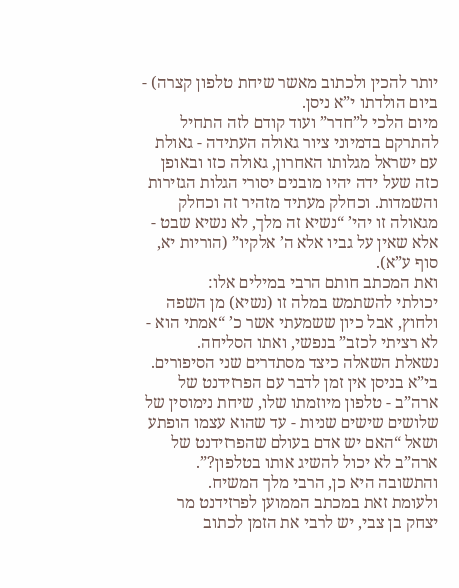יותר להכין ולכתוב מאשר שיחת טלפון קצרה) - ביום הולדתו י”א ניסן.
מיום הלכי ל”חדר” ועוד קודם לזה התחיל להתרקם בדמיוני ציור גאולה העתידה - גאולת עם ישראל מגלותו האחרון, גאולה כזו ובאופן כזה שעל ידה יהיו מובנים יסורי הגלות הגזירות והשמדות. וכחלק מעתיד מזהיר זה וכחלק מגאולה זו יהי’ “נשיא זה מלך, לא נשיא שבט - אלא שאין על גביו אלא ה’ אלקיו” (הוריות יא, סוף ע”א).
ואת המכתב חותם הרבי במילים אלו:
יכולתי להשתמש במלה זו (נשיא) מן השפה ולחוץ, אבל כיון ששמעתי אשר כ’ “אמתי הוא - לא רציתי לכזב” בנפשי, ואתו הסליחה.
נשאלת השאלה כיצד מסתדרים שני הסיפורים. בי”א בניסן אין זמן לדבר עם הפרזידנט של ארה”ב - טלפון מיוזמתו שלו, שיחת נימוסין של שלושים שישים שניות - עד שהוא עצמו הופתע ושאל “האם יש אדם בעולם שהפרזידנט של ארה”ב לא יכול להשיג אותו בטלפון?”.
והתשובה היא כן, הרבי מלך המשיח.
ולעומת זאת במכתב הממוען לפרזידנט מר יצחק בן צבי, יש לרבי את הזמן לכתוב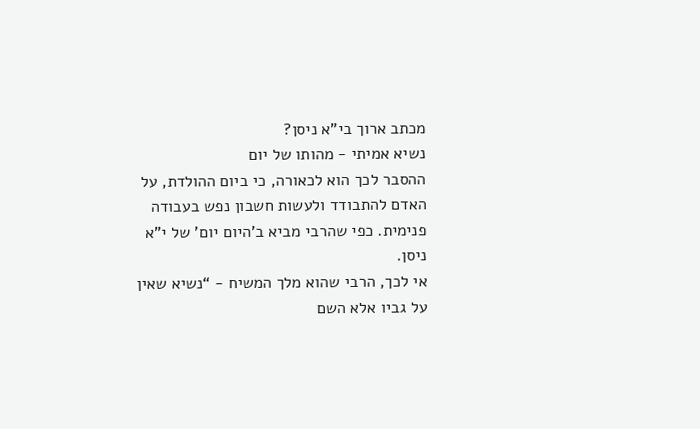מכתב ארוך בי”א ניסן?
נשיא אמיתי - מהותו של יום
ההסבר לכך הוא לכאורה, כי ביום ההולדת, על האדם להתבודד ולעשות חשבון נפש בעבודה פנימית. כפי שהרבי מביא ב’היום יום’ של י”א ניסן.
אי לכך, הרבי שהוא מלך המשיח - “נשיא שאין על גביו אלא השם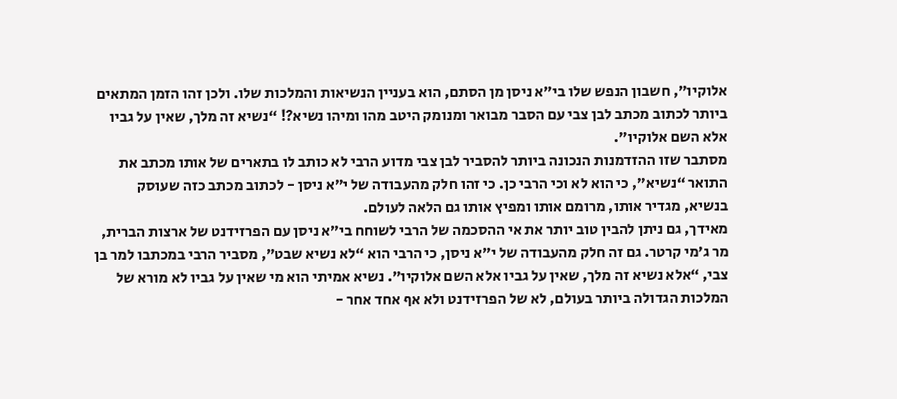אלוקיו”, חשבון הנפש שלו בי”א ניסן מן הסתם, הוא בעניין הנשיאות והמלכות שלו. ולכן זהו הזמן המתאים ביותר לכתוב מכתב לבן צבי עם הסבר מבואר ומנומק היטב מהו ומיהו נשיא?! “נשיא זה מלך, שאין על גביו אלא השם אלוקיו”.
מסתבר שזו ההזדמנות הנכונה ביותר להסביר לבן צבי מדוע הרבי לא כותב לו בתארים של אותו מכתב את התואר “נשיא”, כי הוא לא וכי הרבי כן. כי זהו חלק מהעבודה של י”א ניסן - לכתוב מכתב כזה שעוסק בנשיא, מגדיר אותו, מרומם אותו ומפיץ אותו גם הלאה לעולם.
מאידך, גם ניתן להבין טוב יותר את אי ההסכמה של הרבי לשוחח בי”א ניסן עם הפרזידנט של ארצות הברית, מר ג’מי קרטר. גם זה חלק מהעבודה של י”א ניסן, כי הרבי הוא “לא נשיא שבט”, מסביר הרבי במכתבו למר בן צבי, “אלא נשיא זה מלך, שאין על גביו אלא השם אלוקיו”. נשיא אמיתי הוא מי שאין על גביו לא מורא של המלכות הגדולה ביותר בעולם, לא של הפרזידנט ולא אף אחד אחר -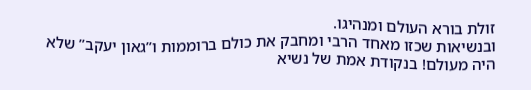זולת בורא העולם ומנהיגו.
ובנשיאות שכזו מאחד הרבי ומחבק את כולם ברוממות ו”גאון יעקב” שלא היה מעולם! בנקודת אמת של נשיא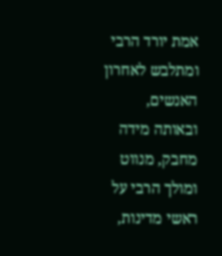אמת יורד הרבי ומתלבש לאחרון האנשים, ובאותה מידה מחבק, מנווט ומולך הרבי על ראשי מדינות,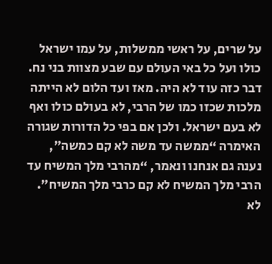על שרים, על ראשי ממשלות, על עמו ישראל כולו ועל כל באי העולם עם שבע מצוות בני נח.
דבר כזה עוד לא היה. מאז ועד הלום לא הייתה מלכות שכזו כמו של הרבי, לא בעולם כולו ואף לא בעם ישראל. ולכן אם בפי כל הדורות שגורה האימרה “ממשה עד משה לא קם כמשה”, נענה גם אנחנו ונאמר, “מהרבי מלך המשיח עד הרבי מלך המשיח לא קם כרבי מלך המשיח”.
לא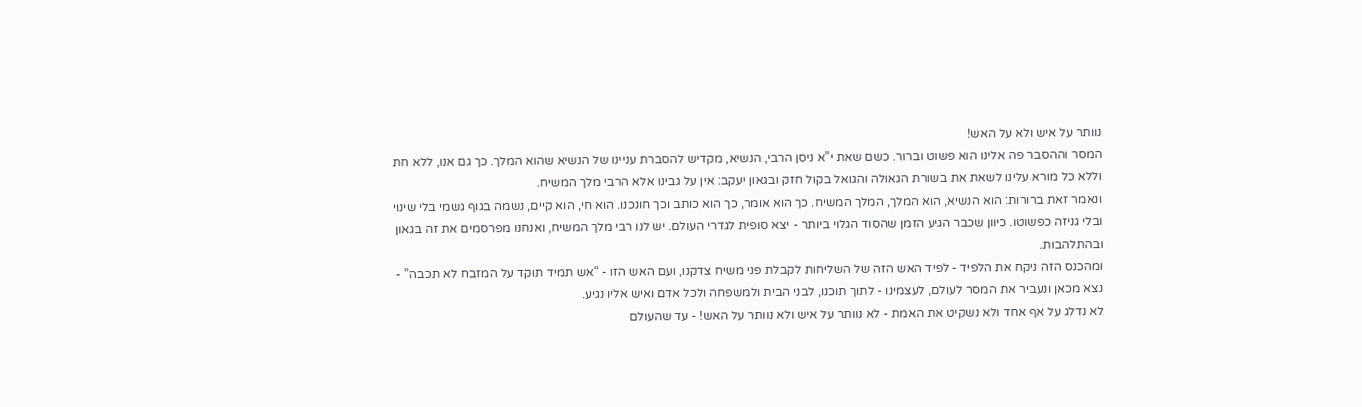נוותר על איש ולא על האש!
המסר וההסבר פה אלינו הוא פשוט וברור. כשם שאת י”א ניסן הרבי, הנשיא, מקדיש להסברת עניינו של הנשיא שהוא המלך. כך גם אנו, ללא חת וללא כל מורא עלינו לשאת את בשורת הגאולה והגואל בקול חזק ובגאון יעקב: אין על גבינו אלא הרבי מלך המשיח.
ונאמר זאת ברורות: הוא הנשיא, הוא המלך, המלך המשיח. כך הוא אומר, כך הוא כותב וכך חונכנו. הוא חי, הוא קיים, נשמה בגוף גשמי בלי שינוי ובלי גניזה כפשוטו. כיוון שכבר הגיע הזמן שהסוד הגלוי ביותר - יצא סופית לגדרי העולם. יש לנו רבי מלך המשיח, ואנחנו מפרסמים את זה בגאון ובהתלהבות.
ומהכנס הזה ניקח את הלפיד - לפיד האש הזה של השליחות לקבלת פני משיח צדקנו, ועם האש הזו - “אש תמיד תוקד על המזבח לא תכבה” - נצא מכאן ונעביר את המסר לעולם, לעצמינו - לתוך תוכנו, לבני הבית ולמשפחה ולכל אדם ואיש אליו נגיע.
לא נדלג על אף אחד ולא נשקיט את האמת - לא נוותר על איש ולא נוותר על האש! - עד שהעולם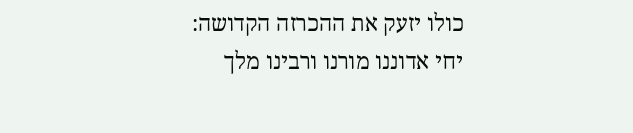כולו יזעק את ההכרזה הקדושה:
יחי אדוננו מורנו ורבינו מלך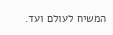המשיח לעולם ועד.